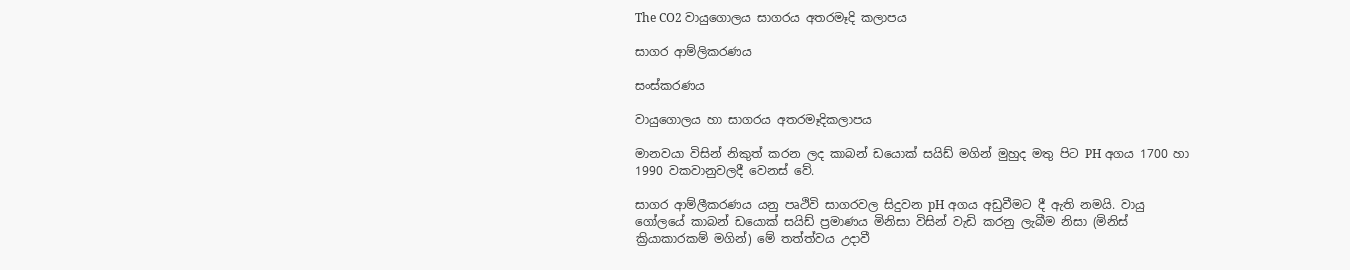The CO2 වායුගොලය සාගරය අතරමෑදි කලාපය

සාගර ආම්ලිකරණය

සංස්කරණය

වායුගොලය හා සාගරය අතරමෑදිකලාපය

මානවයා විසින් නිකුත් කරන ලද කාබන් ඩයොක් සයිඩ් මගින් මුහුද මතු පිට PH අගය 1700 හා 1990 වකවානුවලදී වෙනස් වේ.

සාගර ආම්ලීකරණය යනු පෘථිවි සාගරවල සිදුවන pH අගය අඩුවීමට දී ඇති නමයි. වායු ගෝලයේ කාබන් ඩයොක් සයිඩ් ප්‍රමාණය මිනිසා විසින් වැඩි කරනු ලැබීම නිසා (මිනිස් ක්‍රියාකාරකම් මගින්) මේ තත්ත්වය උදාවී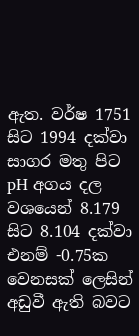ඇත. වර්ෂ 1751 සිට 1994 දක්වා සාගර මතු පිට pH අගය දල වශයෙන් 8.179 සිට 8.104 දක්වා එනම් -0.75ක වෙනසක් ලෙසින් අඩුවී ඇති බවට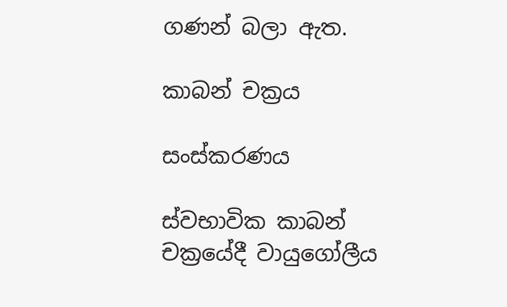ගණන් බලා ඇත.

කාබන් චක්‍රය

සංස්කරණය

ස්වභාවික කාබන් චක්‍රයේදී වායුගෝලීය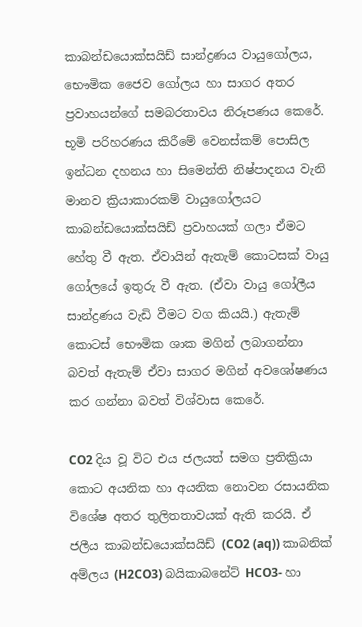කාබන්ඩයොක්සයිඩ් සාන්ද්‍රණය වායුගෝලය, භෞමික ජෛව ගෝලය හා සාගර අතර ප්‍රවාහයන්ගේ සමබරතාවය නිරූපණය කෙරේ. භූමි පරිහරණය කිරීමේ වෙනස්කම් පොසිල ඉන්ධන දහනය හා සිමෙන්ති නිෂ්පාදනය වැනි මානව ක්‍රියාකාරකම් වායුගෝලයට කාබන්ඩයොක්සයිඩ් ප්‍රවාහයක් ගලා ඒමට හේතු වී ඇත. ඒවායින් ඇතැම් කොටසක් වායු ගෝලයේ ඉතුරු වී ඇත. (ඒවා වායු ගෝලීය සාන්ද්‍රණය වැඩි වීමට වග කියයි.) ඇතැම් කොටස් භෞමික ශාක මගින් ලබාගන්නා බවත් ඇතැම් ඒවා සාගර මගින් අවශෝෂණය කර ගන්නා බවත් විශ්වාස කෙරේ.

CO2 දිය වූ විට එය ජලයත් සමග ප්‍රතික්‍රියා කොට අයනික හා අයනික නොවන රසායනික විශේෂ අතර තුලිතතාවයක් ඇති කරයි. ඒ ජලීය කාබන්ඩයොක්සයිඩ් (CO2 (aq)) කාබනික් අම්ලය (H2CO3) බයිකාබනේට් HCO3- හා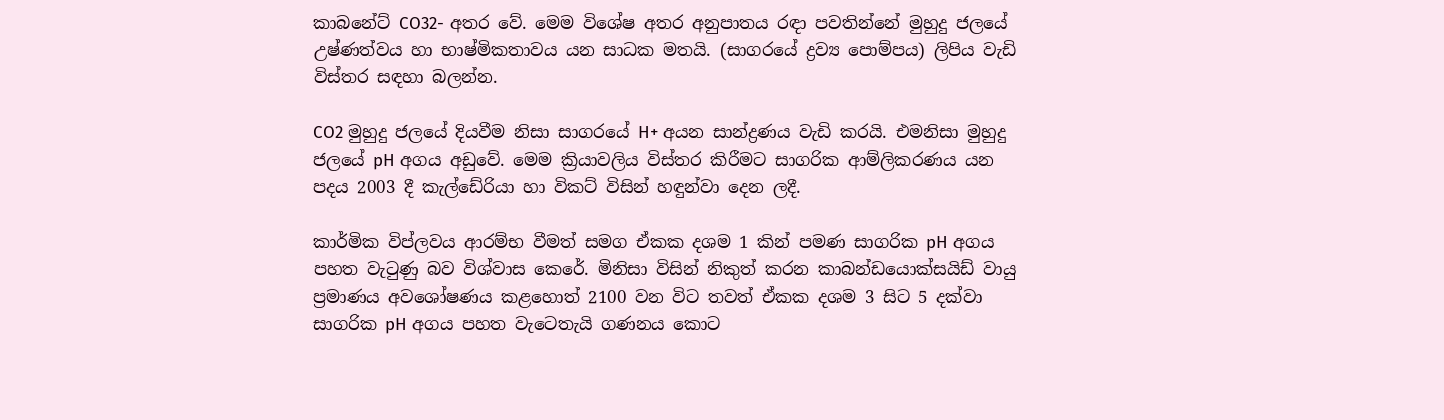කාබනේට් CO32- අතර වේ. මෙම විශේෂ අතර අනුපාතය රඳා පවතින්නේ මුහුදු ජලයේ උෂ්ණත්වය හා භාෂ්මිකතාවය යන සාධක මතයි. (සාගරයේ ද්‍රව්‍ය පොම්පය) ලිපිය වැඩි විස්තර සඳහා බලන්න.

CO2 මුහුදු ජලයේ දියවීම නිසා සාගරයේ H+ අයන සාන්ද්‍රණය වැඩි කරයි. එමනිසා මුහුදු ජලයේ pH අගය අඩුවේ. මෙම ක්‍රියාවලිය විස්තර කිරීමට සාගරික ආම්ලිකරණය යන පදය 2003 දී කැල්ඩේරියා හා විකට් විසින් හඳුන්වා දෙන ලදී.

කාර්මික විප්ලවය ආරම්භ වීමත් සමග ඒකක දශම 1 කින් පමණ සාගරික pH අගය පහත වැටුණු බව විශ්වාස කෙරේ. මිනිසා විසින් නිකුත් කරන කාබන්ඩයොක්සයිඩ් වායු ප්‍රමාණය අවශෝෂණය කළහොත් 2100 වන විට තවත් ඒකක දශම 3 සිට 5 දක්වා සාගරික pH අගය පහත වැටෙතැයි ගණනය කොට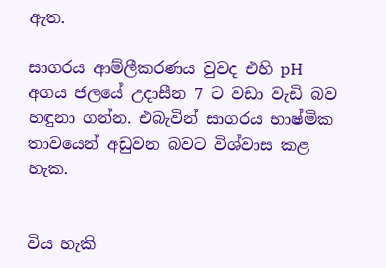ඇත.

සාගරය ආම්ලීකරණය වුවද එහි pH අගය ජලයේ උදාසීන 7 ට වඩා වැඩි බව හඳුනා ගන්න. එබැවින් සාගරය භාෂ්මික තාවයෙන් අඩුවන බවට විශ්වාස කළ හැක.


විය හැකි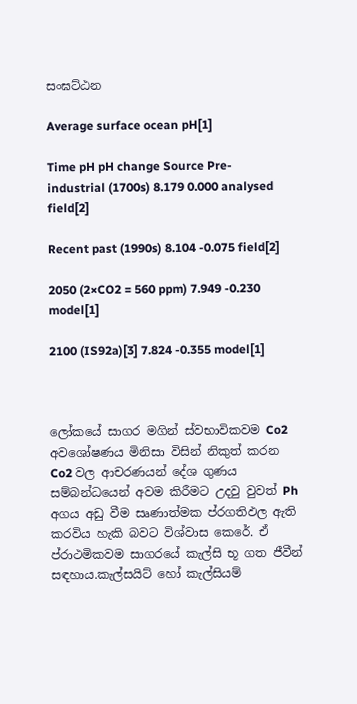සංඝට්ඨන

Average surface ocean pH[1]

Time pH pH change Source Pre-industrial (1700s) 8.179 0.000 analysed field[2]

Recent past (1990s) 8.104 -0.075 field[2]

2050 (2×CO2 = 560 ppm) 7.949 -0.230 model[1]

2100 (IS92a)[3] 7.824 -0.355 model[1]



ලෝකයේ සාගර මගින් ස්වභාවිකවම Co2 අවශෝෂණය මිනිසා විසින් නිකුත් කරන Co2 වල ආචරණයන් දේශ ගුණය සම්බන්ධයෙන් අවම කිරීමට උදවු වුවත් Ph අගය අඩු වීම සෘණාත්මක ප්රගතිඵල ඇති කරවිය හැකි බවට විශ්වාස කෙරේ. ඒ ප්රාථමිකවම සාගරයේ කැල්සි භූ ගත ජීවීන් සඳහාය.කැල්සයිට් හෝ කැල්සියම්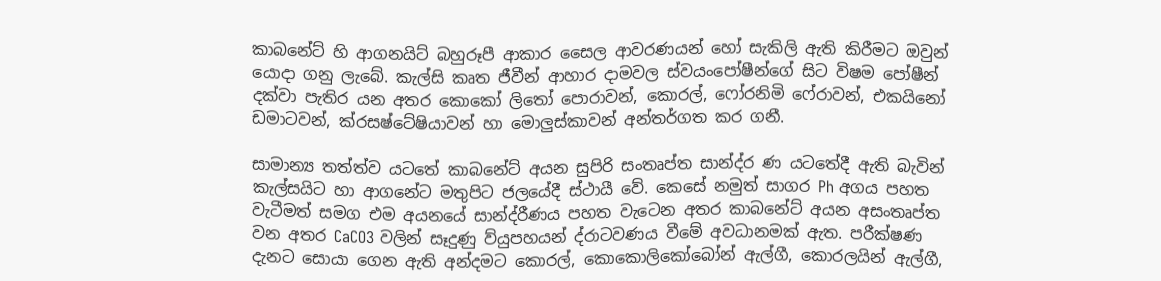කාබනේට් හි ආගනයිට් බහුරූපී ආකාර සෛල ආවරණයන් හෝ සැකිලි ඇති කිරීමට ඔවුන් යොදා ගනු ලැබේ. කැල්සි කෘත ජීවීන් ආහාර දාමවල ස්වයංපෝෂීන්ගේ සිට විෂම පෝෂීන් දක්වා පැතිර යන අතර කොකෝ ලිතෝ පොරාවන්, කොරල්, ෆෝරනිමි ෆේරාවන්, එකයිනෝ ඩමාටවන්, ක්රසෂ්ටේෂියාවන් හා මොලුස්කාවන් අන්තර්ගත කර ගනී.

සාමාන්‍ය තත්ත්ව යටතේ කාබනේට් අයන සුපිරි සංතෘප්ත සාන්ද්ර ණ යටතේදී ඇති බැවින් කැල්සයිට හා ආගනේට මතුපිට ජලයේදී ස්ථායී වේ. කෙසේ නමුත් සාගර Ph අගය පහත වැටීමත් සමග එම අයනයේ සාන්ද්රීණය පහත වැටෙන අතර කාබනේට් අයන අසංතෘප්ත වන අතර CaCO3 වලින් සෑදුණු ව්යුපහයන් ද්රාටවණය වීමේ අවධානමක් ඇත. පරීක්ෂණ දැනට සොයා ගෙන ඇති අන්දමට කොරල්, කොකොලිකෝබෝන් ඇල්ගී, කොරලයින් ඇල්ගී,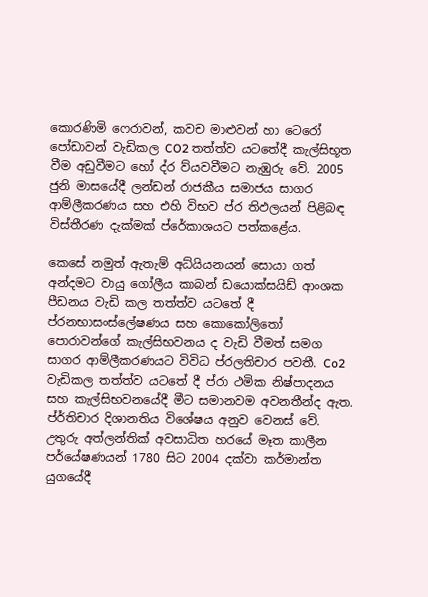කොරණිමි ෆෙරාවන්, කවච මාළුවන් හා ටෙරෝ පෝඩාවන් වැඩිකල CO2 තත්ත්ව යටතේදී කැල්සිභූත වීම අඩුවීමට හෝ ද්ර ව්යවවීමට නැඹුරු වේ. 2005 ජුනි මාසයේදී ලන්ඩන් රාජකීය සමාජය සාගර ආම්ලීකරණය සහ එහි විභව ප්ර තිඵලයන් පිළිබඳ විස්තීරණ දැක්මක් ප්රේකාශයට පත්කළේය.

කෙසේ නමුත් ඇතැම් අධ්යියනයන් සොයා ගත් අන්දමට වායු ගෝලීය කාබන් ඩයොක්සයිඩ් ආංශක පීඩනය වැඩි කල තත්ත්ව යටතේ දී ප්රනභාසංස්ලේෂණය සහ කොකෝලිතෝ පොරාවන්ගේ කැල්සිභවනය ද වැඩි වීමත් සමග සාගර ආම්ලීකරණයට විවිධ ප්රලතිචාර පවතී. Co2 වැඩිකල තත්ත්ව යටතේ දී ප්රා ථමික නිෂ්පාදනය සහ කැල්සිභවනයේදී මීට සමානවම අවනතීන්ද ඇත. ප්ර්තිචාර දිශානතිය විශේෂය අනුව වෙනස් වේ. උතුරු අත්ලන්තික් අවසාධිත හරයේ මෑත කාලීන පර්යේෂණයන් 1780 සිට 2004 දක්වා කර්මාන්ත යුගයේදී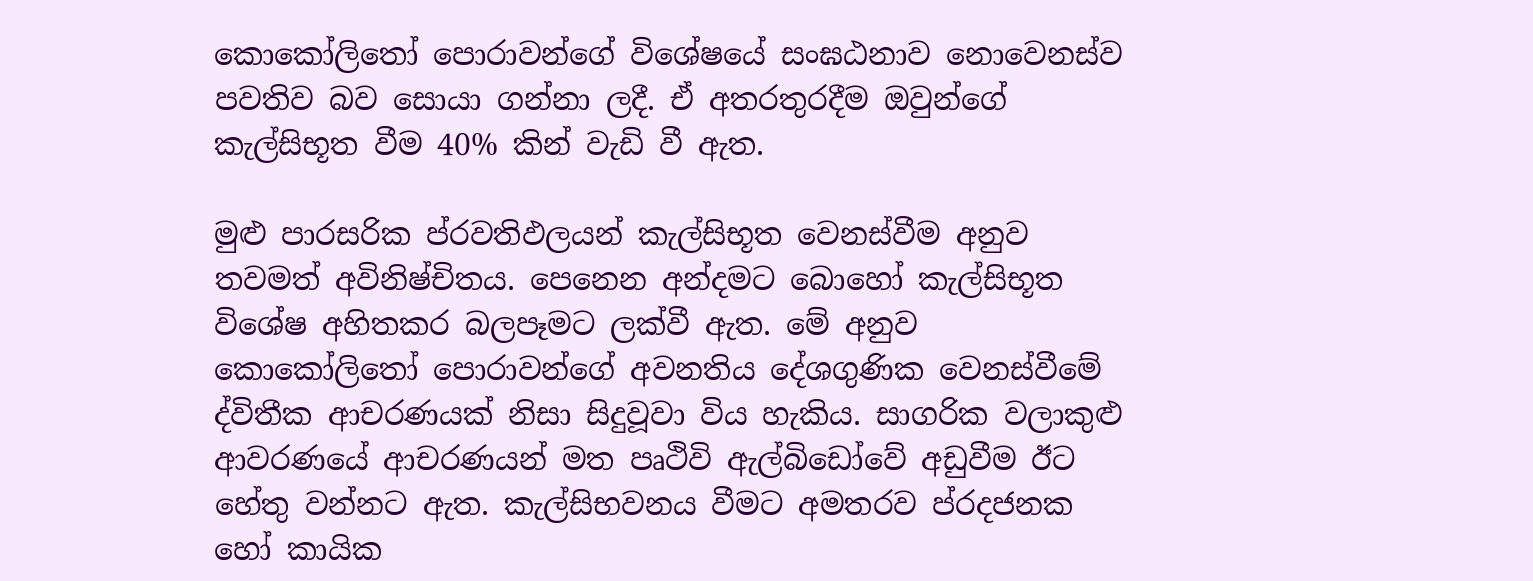කොකෝලිතෝ පොරාවන්ගේ විශේෂයේ සංඝඨනාව‍ නොවෙනස්ව පවතිව බව සොයා ගන්නා ලදී. ඒ අතරතුරදීම ඔවුන්ගේ කැල්සිභූත වීම 40% කින් වැඩි වී ඇත.

මුළු පාරසරික ප්රවතිඵලයන් කැල්සිභූත වෙනස්වීම අනුව තවමත් අවිනිෂ්චිතය. පෙනෙන අන්දමට බොහෝ කැල්සිභූත විශේෂ අහිතකර බලපෑමට ලක්වී ඇත. මේ අනුව කොකෝලිතෝ පොරාවන්ගේ අවනතිය දේශගුණික වෙනස්වීමේ ද්විතීක ආචරණයක් නිසා සිදුවූවා විය හැකිය. සාගරික වලාකුළු ආවරණයේ ආචරණයන් මත පෘථිවි ඇල්බිඩෝවේ අඩුවීම ඊට හේතු වන්නට ඇත. කැල්සිභවනය වීමට අමතරව ප්රදජනක හෝ කායික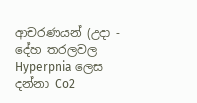ආචරණයන් (උදා - දේහ තරලවල Hyperpnia ලෙස දන්නා Co2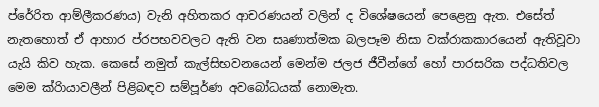ප්රේ‍රිත ආම්ලීකරණය) වැනි අහිතකර ආචරණයන් වලින් ද විශේෂයෙන් පෙළෙනු ඇත. එසේත් නැතහොත් ඒ ආහාර ප්රපභවවලට ඇති වන සෘණාත්මක බලපෑම නිසා වක්රාකකාරයෙන් ඇතිවූවා යැයි කිව හැක. කෙසේ නමුත් කැල්සිභවනයෙන් මෙන්ම ජලජ ජීවීන්ගේ හෝ පාරසරික පද්ධතිවල මෙම ක්රිායාවලීන් පිළිබඳව සම්පූර්ණ අවබෝධයක් නොමැත.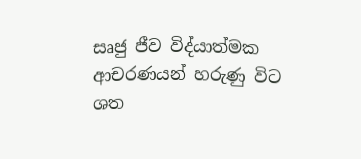සෘජු ජීව විද්යාත්මක ආචරණයන් හරුණු විට ශත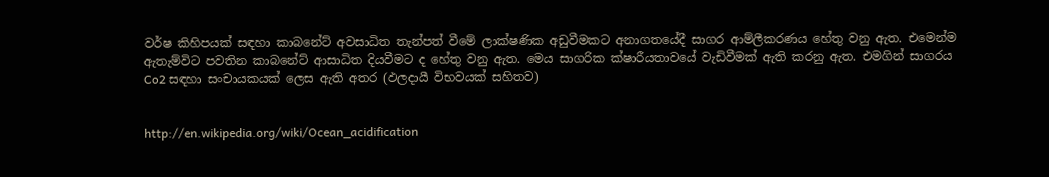වර්ෂ කිහිපයක් සඳහා කාබනේට් අවසාධිත තැන්පත් වීමේ ලාක්ෂණික අඩුවීමකට අනාගතයේදී සාගර ආම්ලීකරණය හේතු වනු ඇත. එමෙන්ම ඇතැම්විට පවතින කාබනේට් ආසාධිත දියවීමට ද හේතු වනු ඇත. මෙය සාගරික ක්ෂාරීයතාවයේ වැඩිවීමක් ඇති කරනු ඇත. එමගින් සාගරය Co2 සඳහා සංචායකයක් ලෙස ඇති අතර (ඵලදායී විභවයක් සහිතව)


http://en.wikipedia.org/wiki/Ocean_acidification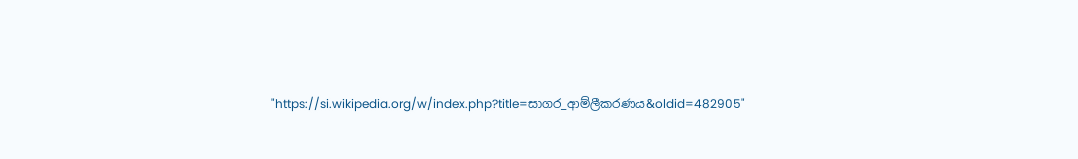"https://si.wikipedia.org/w/index.php?title=සාගර_ආම්ලීකරණය&oldid=482905"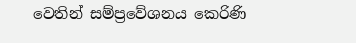වෙතින් සම්ප්‍රවේශනය කෙරිණි